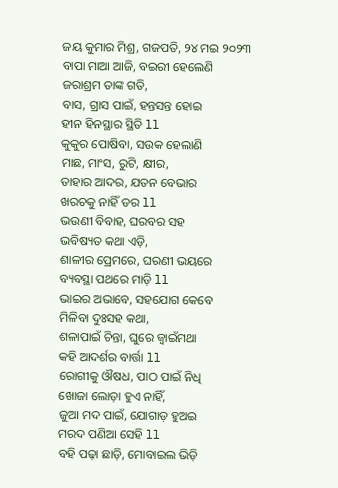ଜୟ କୁମାର ମିଶ୍ର, ଗଜପତି, ୨୪ ମଇ ୨୦୨୩
ବାପା ମାଆ ଆଜି, ବଇରୀ ହେଲେଣି
ଜରାଶ୍ରମ ତାଙ୍କ ଗତି,
ବାସ, ଗ୍ରାସ ପାଇଁ, ହନ୍ତସନ୍ତ ହୋଇ
ହୀନ ହିନସ୍ଥାର ସ୍ଥିତି ll
କୁକୁର ପୋଷିବା, ସଉକ ହେଲାଣି
ମାଛ, ମାଂସ, ରୁଟି, କ୍ଷୀର,
ତାହାର ଆଦର, ଯତନ ବେଭାର
ଖରଚକୁ ନାହିଁ ଡର ll
ଭଉଣୀ ବିବାହ, ଘରବର ସହ
ଭବିଷ୍ୟତ କଥା ଏଡ଼ି,
ଶାଳୀର ପ୍ରେମରେ, ଘରଣୀ ଭୟରେ
ବ୍ୟବସ୍ଥା ପଥରେ ମାଡ଼ି ll
ଭାଇର ଅଭାବେ, ସହଯୋଗ କେବେ
ମିଳିବା ଦୁଃସହ କଥା,
ଶଳାପାଇଁ ଚିନ୍ତା, ଘୁରେ ଜ୍ୱାଇଁମଥା
କହି ଆଦର୍ଶର ବାର୍ତ୍ତା ll
ରୋଗୀକୁ ଔଷଧ, ପାଠ ପାଇଁ ନିଧି
ଖୋଜା ଲୋଡ଼ା ହୁଏ ନାହିଁ,
ଜୁଆ ମଦ ପାଇଁ, ଯୋଗାଡ଼ ହୁଅଇ
ମରଦ ପଣିଆ ସେହି ll
ବହି ପଢ଼ା ଛାଡ଼ି, ମୋବାଇଲ ଭିଡ଼ି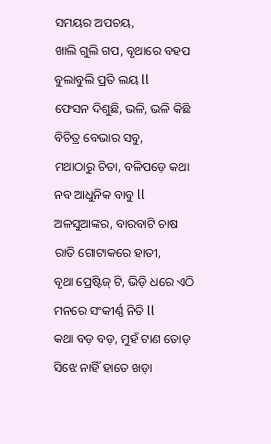ସମୟର ଅପଚୟ,
ଖାଲି ଗୁଲି ଗପ, ବୃଥାରେ ବହପ
ବୁଲାବୁଲି ପ୍ରତି ଲୟ ll
ଫେସନ ଦିଶୁଛି, ଭଳି, ଭଳି କିଛି
ବିଚିତ୍ର ବେଭାର ସବୁ,
ମଥାଠାରୁ ଚିତା, ବଳିପଡ଼େ କଥା
ନବ ଆଧୁନିକ ବାବୁ ll
ଅଳସୁଆଙ୍କର, ବାରବାଟି ଚାଷ
ରାତି ଗୋଟାକରେ ହାତୀ,
ବୃଥା ପ୍ରେଷ୍ଟିଜ୍ ଟି, ଭିଡ଼ି ଧରେ ଏଠି
ମନରେ ସଂକୀର୍ଣ୍ଣ ନିତି ll
କଥା ବଡ଼ ବଡ଼, ମୁହଁ ଟାଣ ତୋଡ଼
ସିଝେ ନାହିଁ ହାତେ ଖଡ଼ା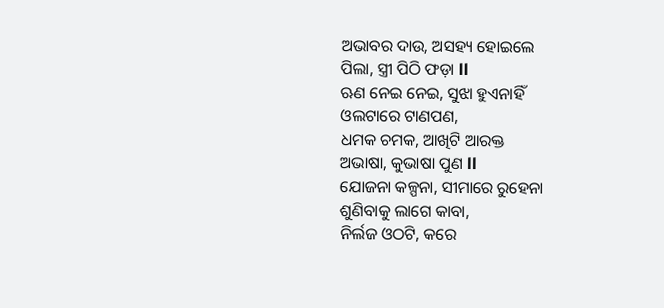ଅଭାବର ଦାଉ, ଅସହ୍ୟ ହୋଇଲେ
ପିଲା, ସ୍ତ୍ରୀ ପିଠି ଫଡ଼ା ll
ଋଣ ନେଇ ନେଇ, ସୁଝା ହୁଏନାହିଁ
ଓଲଟାରେ ଟାଣପଣ,
ଧମକ ଚମକ, ଆଖିଟି ଆରକ୍ତ
ଅଭାଷା, କୁଭାଷା ପୁଣ ll
ଯୋଜନା କଳ୍ପନା, ସୀମାରେ ରୁହେନା
ଶୁଣିବାକୁ ଲାଗେ କାବା,
ନିର୍ଲଜ ଓଠଟି, କରେ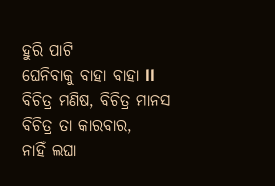ହୁରି ପାଟି
ଘେନିବାକୁ ବାହା ବାହା ll
ବିଚିତ୍ର ମଣିଷ, ବିଚିତ୍ର ମାନସ
ବିଚିତ୍ର ତା କାରବାର,
ନାହିଁ ଲଘା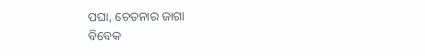ପଘା, ଚେତନାର ଜାଗା
ବିବେକ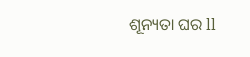ଶୂନ୍ୟତା ଘର ll